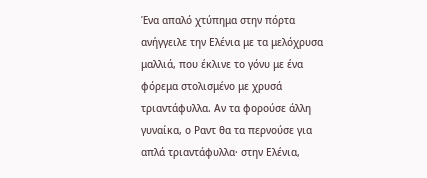Ένα απαλό χτύπημα στην πόρτα ανήγγειλε την Ελένια με τα μελόχρυσα μαλλιά, που έκλινε το γόνυ με ένα φόρεμα στολισμένο με χρυσά τριαντάφυλλα. Αν τα φορούσε άλλη γυναίκα, ο Ραντ θα τα περνούσε για απλά τριαντάφυλλα· στην Ελένια,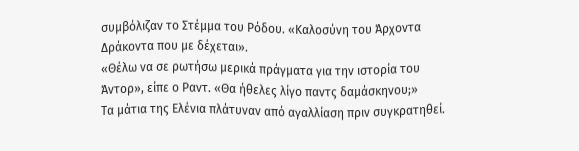συμβόλιζαν το Στέμμα του Ρόδου. «Καλοσύνη του Άρχοντα Δράκοντα που με δέχεται».
«Θέλω να σε ρωτήσω μερικά πράγματα για την ιστορία του Άντορ», είπε ο Ραντ. «Θα ήθελες λίγο παντς δαμάσκηνου;»
Τα μάτια της Ελένια πλάτυναν από αγαλλίαση πριν συγκρατηθεί.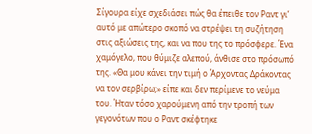Σίγουρα είχε σχεδιάσει πώς θα έπειθε τον Ραντ γι’ αυτό με απώτερο σκοπό να στρέψει τη συζήτηση στις αξιώσεις της, και να που της το πρόσφερε. Ένα χαμόγελο, που θύμιζε αλεπού, άνθισε στο πρόσωπό της. «Θα μου κάνει την τιμή ο Άρχοντας Δράκοντας να τον σερβίρω;» είπε και δεν περίμενε το νεύμα του. Ήταν τόσο χαρούμενη από την τροπή των γεγονότων που ο Ραντ σκέφτηκε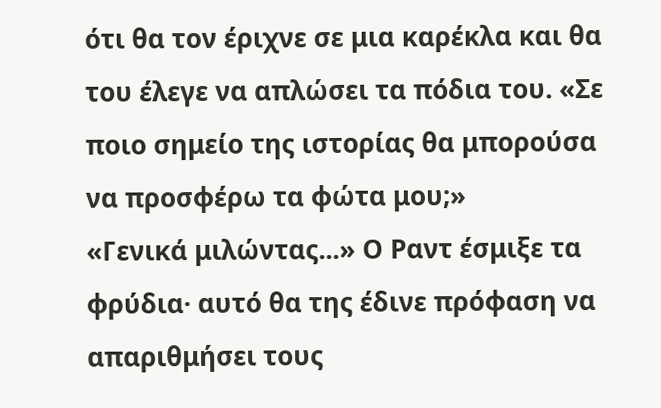ότι θα τον έριχνε σε μια καρέκλα και θα του έλεγε να απλώσει τα πόδια του. «Σε ποιο σημείο της ιστορίας θα μπορούσα να προσφέρω τα φώτα μου;»
«Γενικά μιλώντας...» Ο Ραντ έσμιξε τα φρύδια· αυτό θα της έδινε πρόφαση να απαριθμήσει τους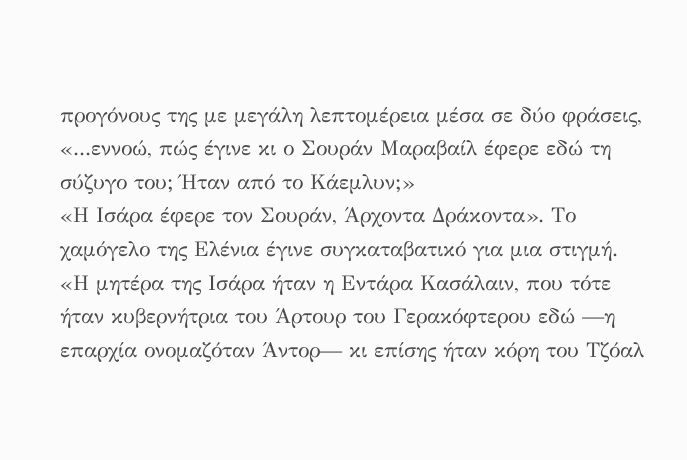προγόνους της με μεγάλη λεπτομέρεια μέσα σε δύο φράσεις, «...εννοώ, πώς έγινε κι ο Σουράν Μαραβαίλ έφερε εδώ τη σύζυγο του; Ήταν από το Κάεμλυν;»
«Η Ισάρα έφερε τον Σουράν, Άρχοντα Δράκοντα». Το χαμόγελο της Ελένια έγινε συγκαταβατικό για μια στιγμή. «Η μητέρα της Ισάρα ήταν η Εντάρα Κασάλαιν, που τότε ήταν κυβερνήτρια του Άρτουρ του Γερακόφτερου εδώ —η επαρχία ονομαζόταν Άντορ— κι επίσης ήταν κόρη του Τζόαλ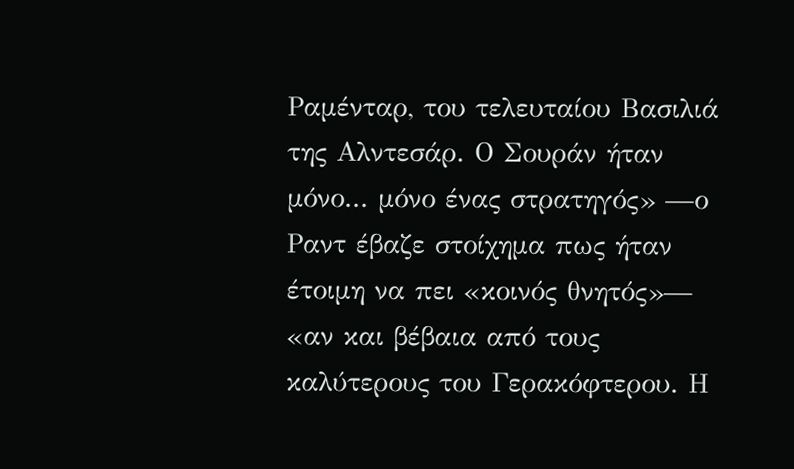Ραμένταρ, του τελευταίου Βασιλιά της Αλντεσάρ. Ο Σουράν ήταν μόνο... μόνο ένας στρατηγός» —ο Ραντ έβαζε στοίχημα πως ήταν έτοιμη να πει «κοινός θνητός»— «αν και βέβαια από τους καλύτερους του Γερακόφτερου. Η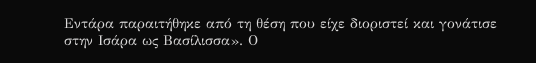Εντάρα παραιτήθηκε από τη θέση που είχε διοριστεί και γονάτισε στην Ισάρα ως Βασίλισσα». Ο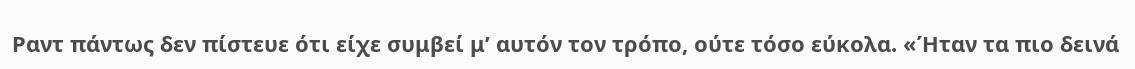Ραντ πάντως δεν πίστευε ότι είχε συμβεί μ’ αυτόν τον τρόπο, ούτε τόσο εύκολα. «Ήταν τα πιο δεινά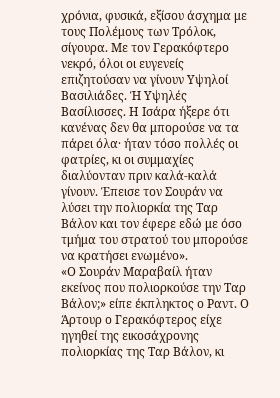χρόνια, φυσικά, εξίσου άσχημα με τους Πολέμους των Τρόλοκ, σίγουρα. Με τον Γερακόφτερο νεκρό, όλοι οι ευγενείς επιζητούσαν να γίνουν Υψηλοί Βασιλιάδες. Ή Υψηλές Βασίλισσες. Η Ισάρα ήξερε ότι κανένας δεν θα μπορούσε να τα πάρει όλα· ήταν τόσο πολλές οι φατρίες, κι οι συμμαχίες διαλύονταν πριν καλά-καλά γίνουν. Έπεισε τον Σουράν να λύσει την πολιορκία της Ταρ Βάλον και τον έφερε εδώ με όσο τμήμα του στρατού του μπορούσε να κρατήσει ενωμένο».
«Ο Σουράν Μαραβαίλ ήταν εκείνος που πολιορκούσε την Ταρ Βάλον;» είπε έκπληκτος ο Ραντ. Ο Άρτουρ ο Γερακόφτερος είχε ηγηθεί της εικοσάχρονης πολιορκίας της Ταρ Βάλον, κι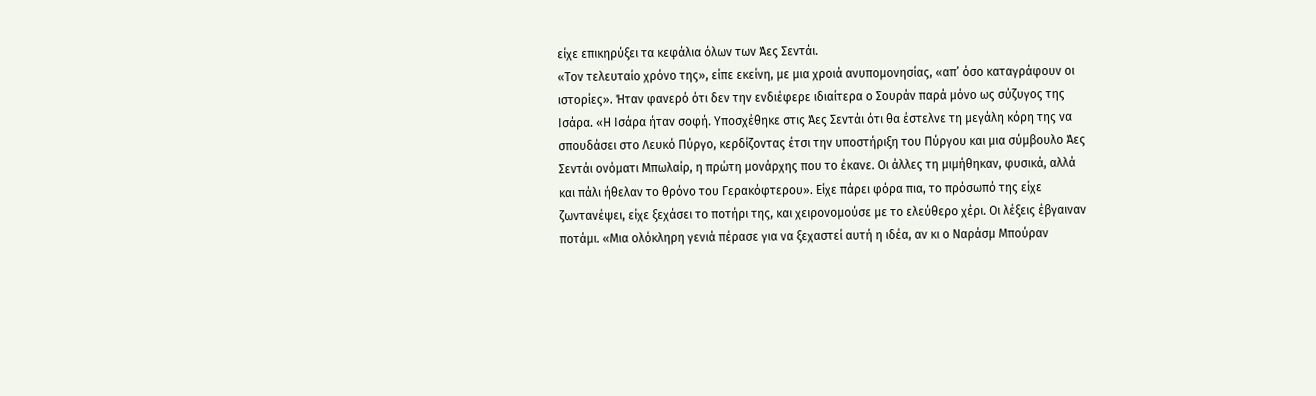είχε επικηρύξει τα κεφάλια όλων των Άες Σεντάι.
«Τον τελευταίο χρόνο της», είπε εκείνη, με μια χροιά ανυπομονησίας, «απ’ όσο καταγράφουν οι ιστορίες». Ήταν φανερό ότι δεν την ενδιέφερε ιδιαίτερα ο Σουράν παρά μόνο ως σύζυγος της Ισάρα. «Η Ισάρα ήταν σοφή. Υποσχέθηκε στις Άες Σεντάι ότι θα έστελνε τη μεγάλη κόρη της να σπουδάσει στο Λευκό Πύργο, κερδίζοντας έτσι την υποστήριξη του Πύργου και μια σύμβουλο Άες Σεντάι ονόματι Μπωλαίρ, η πρώτη μονάρχης που το έκανε. Οι άλλες τη μιμήθηκαν, φυσικά, αλλά και πάλι ήθελαν το θρόνο του Γερακόφτερου». Είχε πάρει φόρα πια, το πρόσωπό της είχε ζωντανέψει, είχε ξεχάσει το ποτήρι της, και χειρονομούσε με το ελεύθερο χέρι. Οι λέξεις έβγαιναν ποτάμι. «Μια ολόκληρη γενιά πέρασε για να ξεχαστεί αυτή η ιδέα, αν κι ο Ναράσμ Μπούραν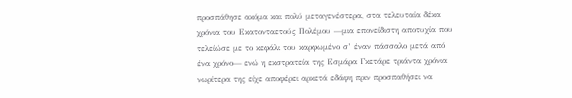προσπάθησε ακόμα και πολύ μεταγενέστερα, στα τελευταία δέκα χρόνια του Εκατονταετούς Πολέμου —μια επονείδιστη αποτυχία που τελείώσε με το κεφάλι του καρφωμένο σ’ έναν πάσσαλο μετά από ένα χρόνο— ενώ η εκστρατεία της Εσμάρα Γκετάρε τριάντα χρόνια νωρίτερα της είχε αποφέρει αρκετά εδάφη πριν προσπαθήσει να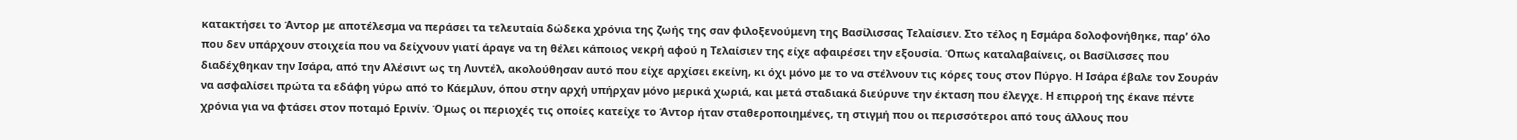κατακτήσει το Άντορ με αποτέλεσμα να περάσει τα τελευταία δώδεκα χρόνια της ζωής της σαν φιλοξενούμενη της Βασίλισσας Τελαίσιεν. Στο τέλος η Εσμάρα δολοφονήθηκε, παρ’ όλο που δεν υπάρχουν στοιχεία που να δείχνουν γιατί άραγε να τη θέλει κάποιος νεκρή αφού η Τελαίσιεν της είχε αφαιρέσει την εξουσία. Όπως καταλαβαίνεις, οι Βασίλισσες που διαδέχθηκαν την Ισάρα, από την Αλέσιντ ως τη Λυντέλ, ακολούθησαν αυτό που είχε αρχίσει εκείνη, κι όχι μόνο με το να στέλνουν τις κόρες τους στον Πύργο. Η Ισάρα έβαλε τον Σουράν να ασφαλίσει πρώτα τα εδάφη γύρω από το Κάεμλυν, όπου στην αρχή υπήρχαν μόνο μερικά χωριά, και μετά σταδιακά διεύρυνε την έκταση που έλεγχε. Η επιρροή της έκανε πέντε χρόνια για να φτάσει στον ποταμό Ερινίν. Όμως οι περιοχές τις οποίες κατείχε το Άντορ ήταν σταθεροποιημένες, τη στιγμή που οι περισσότεροι από τους άλλους που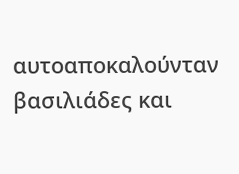αυτοαποκαλούνταν βασιλιάδες και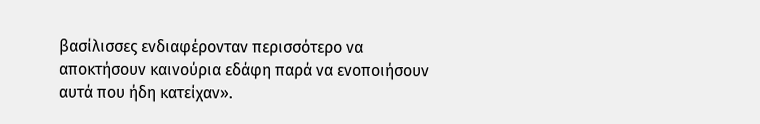βασίλισσες ενδιαφέρονταν περισσότερο να αποκτήσουν καινούρια εδάφη παρά να ενοποιήσουν αυτά που ήδη κατείχαν».